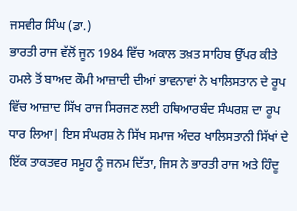ਜਸਵੀਰ ਸਿੰਘ (ਡਾ.)
ਭਾਰਤੀ ਰਾਜ ਵੱਲੋਂ ਜੂਨ 1984 ਵਿੱਚ ਅਕਾਲ ਤਖ਼ਤ ਸਾਹਿਬ ਉੱਪਰ ਕੀਤੇ ਹਮਲੇ ਤੋਂ ਬਾਅਦ ਕੌਮੀ ਆਜ਼ਾਦੀ ਦੀਆਂ ਭਾਵਨਾਵਾਂ ਨੇ ਖਾਲਿਸਤਾਨ ਦੇ ਰੂਪ ਵਿੱਚ ਆਜ਼ਾਦ ਸਿੱਖ ਰਾਜ ਸਿਰਜਣ ਲਈ ਹਥਿਆਰਬੰਦ ਸੰਘਰਸ਼ ਦਾ ਰੂਪ ਧਾਰ ਲਿਆ| ਇਸ ਸੰਘਰਸ਼ ਨੇ ਸਿੱਖ ਸਮਾਜ ਅੰਦਰ ਖਾਲਿਸਤਾਨੀ ਸਿੱਖਾਂ ਦੇ ਇੱਕ ਤਾਕਤਵਰ ਸਮੂਹ ਨੂੰ ਜਨਮ ਦਿੱਤਾ, ਜਿਸ ਨੇ ਭਾਰਤੀ ਰਾਜ ਅਤੇ ਹਿੰਦੂ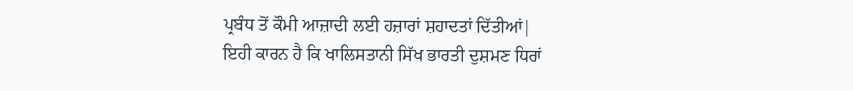ਪ੍ਰਬੰਧ ਤੋਂ ਕੌਮੀ ਆਜ਼ਾਦੀ ਲਈ ਹਜ਼ਾਰਾਂ ਸ਼ਹਾਦਤਾਂ ਦਿੱਤੀਆਂ|
ਇਹੀ ਕਾਰਨ ਹੈ ਕਿ ਖਾਲਿਸਤਾਨੀ ਸਿੱਖ ਭਾਰਤੀ ਦੁਸ਼ਮਣ ਧਿਰਾਂ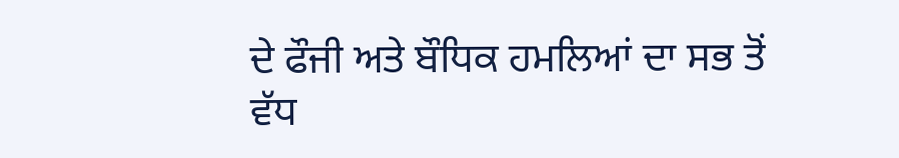ਦੇ ਫੌਜੀ ਅਤੇ ਬੌਧਿਕ ਹਮਲਿਆਂ ਦਾ ਸਭ ਤੋਂ ਵੱਧ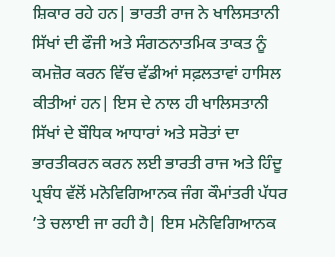ਸ਼ਿਕਾਰ ਰਹੇ ਹਨ| ਭਾਰਤੀ ਰਾਜ ਨੇ ਖਾਲਿਸਤਾਨੀ ਸਿੱਖਾਂ ਦੀ ਫੌਜੀ ਅਤੇ ਸੰਗਠਨਾਤਮਿਕ ਤਾਕਤ ਨੂੰ ਕਮਜ਼ੋਰ ਕਰਨ ਵਿੱਚ ਵੱਡੀਆਂ ਸਫ਼ਲਤਾਵਾਂ ਹਾਸਿਲ ਕੀਤੀਆਂ ਹਨ| ਇਸ ਦੇ ਨਾਲ ਹੀ ਖਾਲਿਸਤਾਨੀ ਸਿੱਖਾਂ ਦੇ ਬੌਧਿਕ ਆਧਾਰਾਂ ਅਤੇ ਸਰੋਤਾਂ ਦਾ ਭਾਰਤੀਕਰਨ ਕਰਨ ਲਈ ਭਾਰਤੀ ਰਾਜ ਅਤੇ ਹਿੰਦੂ ਪ੍ਰਬੰਧ ਵੱਲੋਂ ਮਨੋਵਿਗਿਆਨਕ ਜੰਗ ਕੌਮਾਂਤਰੀ ਪੱਧਰ ’ਤੇ ਚਲਾਈ ਜਾ ਰਹੀ ਹੈ| ਇਸ ਮਨੋਵਿਗਿਆਨਕ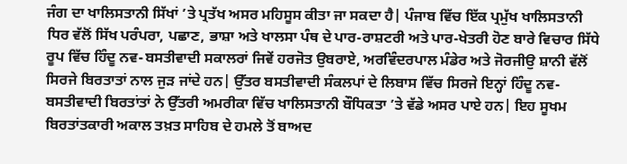ਜੰਗ ਦਾ ਖਾਲਿਸਤਾਨੀ ਸਿੱਖਾਂ ’ਤੇ ਪ੍ਰਤੱਖ ਅਸਰ ਮਹਿਸੂਸ ਕੀਤਾ ਜਾ ਸਕਦਾ ਹੈ| ਪੰਜਾਬ ਵਿੱਚ ਇੱਕ ਪ੍ਰਮੁੱਖ ਖਾਲਿਸਤਾਨੀ ਧਿਰ ਵੱਲੋਂ ਸਿੱਖ ਪਰੰਪਰਾ, ਪਛਾਣ, ਭਾਸ਼ਾ ਅਤੇ ਖਾਲਸਾ ਪੰਥ ਦੇ ਪਾਰ-ਰਾਸ਼ਟਰੀ ਅਤੇ ਪਾਰ-ਖੇਤਰੀ ਹੋਣ ਬਾਰੇ ਵਿਚਾਰ ਸਿੱਧੇ ਰੂਪ ਵਿੱਚ ਹਿੰਦੂ ਨਵ-ਬਸਤੀਵਾਦੀ ਸਕਾਲਰਾਂ ਜਿਵੇਂ ਹਰਜੋਤ ਉਬਰਾਏ, ਅਰਵਿੰਦਰਪਾਲ ਮੰਡੇਰ ਅਤੇ ਜੋਰਜੀਉ ਸ਼ਾਨੀ ਵੱਲੋਂ ਸਿਰਜੇ ਬਿਰਤਾਤਾਂ ਨਾਲ ਜੁੜ ਜਾਂਦੇ ਹਨ| ਉੱਤਰ ਬਸਤੀਵਾਦੀ ਸੰਕਲਪਾਂ ਦੇ ਲਿਬਾਸ ਵਿੱਚ ਸਿਰਜੇ ਇਨ੍ਹਾਂ ਹਿੰਦੂ ਨਵ-ਬਸਤੀਵਾਦੀ ਬਿਰਤਾਂਤਾਂ ਨੇ ਉੱਤਰੀ ਅਮਰੀਕਾ ਵਿੱਚ ਖਾਲਿਸਤਾਨੀ ਬੌਧਿਕਤਾ ’ਤੇ ਵੱਡੇ ਅਸਰ ਪਾਏ ਹਨ| ਇਹ ਸੂਖਮ ਬਿਰਤਾਂਤਕਾਰੀ ਅਕਾਲ ਤਖ਼ਤ ਸਾਹਿਬ ਦੇ ਹਮਲੇ ਤੋਂ ਬਾਅਦ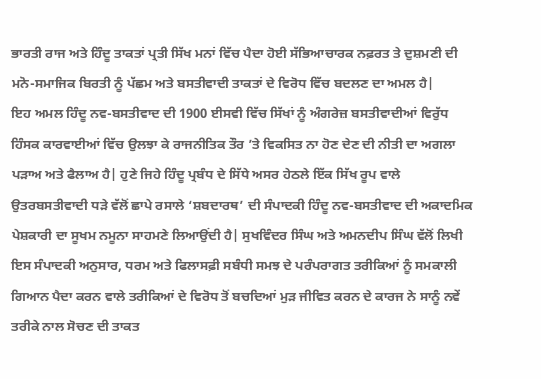ਭਾਰਤੀ ਰਾਜ ਅਤੇ ਹਿੰਦੂ ਤਾਕਤਾਂ ਪ੍ਰਤੀ ਸਿੱਖ ਮਨਾਂ ਵਿੱਚ ਪੈਦਾ ਹੋਈ ਸੱਭਿਆਚਾਰਕ ਨਫ਼ਰਤ ਤੇ ਦੁਸ਼ਮਣੀ ਦੀ ਮਨੋ-ਸਮਾਜਿਕ ਬਿਰਤੀ ਨੂੰ ਪੱਛਮ ਅਤੇ ਬਸਤੀਵਾਦੀ ਤਾਕਤਾਂ ਦੇ ਵਿਰੋਧ ਵਿੱਚ ਬਦਲਣ ਦਾ ਅਮਲ ਹੈ|
ਇਹ ਅਮਲ ਹਿੰਦੂ ਨਵ-ਬਸਤੀਵਾਦ ਦੀ 1900 ਈਸਵੀ ਵਿੱਚ ਸਿੱਖਾਂ ਨੂੰ ਅੰਗਰੇਜ਼ ਬਸਤੀਵਾਦੀਆਂ ਵਿਰੁੱਧ ਹਿੰਸਕ ਕਾਰਵਾਈਆਂ ਵਿੱਚ ਉਲਝਾ ਕੇ ਰਾਜਨੀਤਿਕ ਤੌਰ ’ਤੇ ਵਿਕਸਿਤ ਨਾ ਹੋਣ ਦੇਣ ਦੀ ਨੀਤੀ ਦਾ ਅਗਲਾ ਪੜਾਅ ਅਤੇ ਫੈਲਾਅ ਹੈ| ਹੁਣੇ ਜਿਹੇ ਹਿੰਦੂ ਪ੍ਰਬੰਧ ਦੇ ਸਿੱਧੇ ਅਸਰ ਹੇਠਲੇ ਇੱਕ ਸਿੱਖ ਰੂਪ ਵਾਲੇ ਉਤਰਬਸਤੀਵਾਦੀ ਧੜੇ ਵੱਲੋਂ ਛਾਪੇ ਰਸਾਲੇ ‘ਸ਼ਬਦਾਰਥ’ ਦੀ ਸੰਪਾਦਕੀ ਹਿੰਦੂ ਨਵ-ਬਸਤੀਵਾਦ ਦੀ ਅਕਾਦਮਿਕ ਪੇਸ਼ਕਾਰੀ ਦਾ ਸੂਖਮ ਨਮੂਨਾ ਸਾਹਮਣੇ ਲਿਆਉਂਦੀ ਹੈ| ਸੁਖਵਿੰਦਰ ਸਿੰਘ ਅਤੇ ਅਮਨਦੀਪ ਸਿੰਘ ਵੱਲੋਂ ਲਿਖੀ ਇਸ ਸੰਪਾਦਕੀ ਅਨੁਸਾਰ, ਧਰਮ ਅਤੇ ਫਿਲਾਸਫ਼ੀ ਸਬੰਧੀ ਸਮਝ ਦੇ ਪਰੰਪਰਾਗਤ ਤਰੀਕਿਆਂ ਨੂੰ ਸਮਕਾਲੀ ਗਿਆਨ ਪੈਦਾ ਕਰਨ ਵਾਲੇ ਤਰੀਕਿਆਂ ਦੇ ਵਿਰੋਧ ਤੋਂ ਬਚਦਿਆਂ ਮੁੜ ਜੀਵਿਤ ਕਰਨ ਦੇ ਕਾਰਜ ਨੇ ਸਾਨੂੰ ਨਵੇਂ ਤਰੀਕੇ ਨਾਲ ਸੋਚਣ ਦੀ ਤਾਕਤ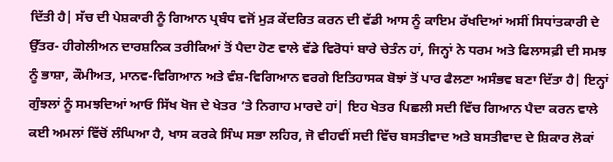ਦਿੱਤੀ ਹੈ| ਸੱਚ ਦੀ ਪੇਸ਼ਕਾਰੀ ਨੂੰ ਗਿਆਨ ਪ੍ਰਬੰਧ ਵਜੋਂ ਮੁੜ ਕੇਂਦਰਿਤ ਕਰਨ ਦੀ ਵੱਡੀ ਆਸ ਨੂੰ ਕਾਇਮ ਰੱਖਦਿਆਂ ਅਸੀਂ ਸਿਧਾਂਤਕਾਰੀ ਦੇ ਉੱਤਰ- ਹੀਗੇਲੀਅਨ ਦਾਰਸ਼ਨਿਕ ਤਰੀਕਿਆਂ ਤੋਂ ਪੈਦਾ ਹੋਣ ਵਾਲੇ ਵੱਡੇ ਵਿਰੋਧਾਂ ਬਾਰੇ ਚੇਤੰਨ ਹਾਂ, ਜਿਨ੍ਹਾਂ ਨੇ ਧਰਮ ਅਤੇ ਫਿਲਾਸਫ਼ੀ ਦੀ ਸਮਝ ਨੂੰ ਭਾਸ਼ਾ, ਕੌਮੀਅਤ, ਮਾਨਵ-ਵਿਗਿਆਨ ਅਤੇ ਵੰਸ਼-ਵਿਗਿਆਨ ਵਰਗੇ ਇਤਿਹਾਸਕ ਬੋਝਾਂ ਤੋਂ ਪਾਰ ਫੈਲਣਾ ਅਸੰਭਵ ਬਣਾ ਦਿੱਤਾ ਹੈ| ਇਨ੍ਹਾਂ ਗੁੰਝਲਾਂ ਨੂੰ ਸਮਝਦਿਆਂ ਆਓ ਸਿੱਖ ਖੋਜ ਦੇ ਖੇਤਰ ’ਤੇ ਨਿਗਾਹ ਮਾਰਦੇ ਹਾਂ| ਇਹ ਖੇਤਰ ਪਿਛਲੀ ਸਦੀ ਵਿੱਚ ਗਿਆਨ ਪੈਦਾ ਕਰਨ ਵਾਲੇ ਕਈ ਅਮਲਾਂ ਵਿੱਚੋਂ ਲੰਘਿਆ ਹੈ, ਖਾਸ ਕਰਕੇ ਸਿੰਘ ਸਭਾ ਲਹਿਰ, ਜੋ ਵੀਹਵੀਂ ਸਦੀ ਵਿੱਚ ਬਸਤੀਵਾਦ ਅਤੇ ਬਸਤੀਵਾਦ ਦੇ ਸ਼ਿਕਾਰ ਲੋਕਾਂ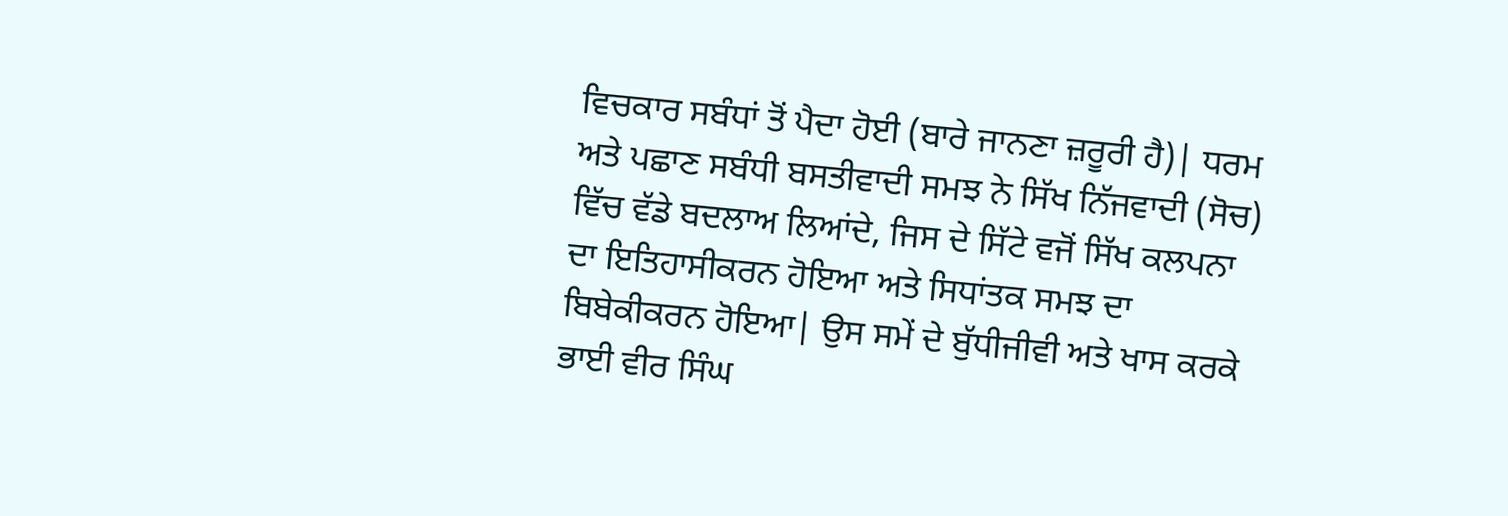ਵਿਚਕਾਰ ਸਬੰਧਾਂ ਤੋਂ ਪੈਦਾ ਹੋਈ (ਬਾਰੇ ਜਾਨਣਾ ਜ਼ਰੂਰੀ ਹੈ)| ਧਰਮ ਅਤੇ ਪਛਾਣ ਸਬੰਧੀ ਬਸਤੀਵਾਦੀ ਸਮਝ ਨੇ ਸਿੱਖ ਨਿੱਜਵਾਦੀ (ਸੋਚ) ਵਿੱਚ ਵੱਡੇ ਬਦਲਾਅ ਲਿਆਂਦੇ, ਜਿਸ ਦੇ ਸਿੱਟੇ ਵਜੋਂ ਸਿੱਖ ਕਲਪਨਾ ਦਾ ਇਤਿਹਾਸੀਕਰਨ ਹੋਇਆ ਅਤੇ ਸਿਧਾਂਤਕ ਸਮਝ ਦਾ ਬਿਬੇਕੀਕਰਨ ਹੋਇਆ| ਉਸ ਸਮੇਂ ਦੇ ਬੁੱਧੀਜੀਵੀ ਅਤੇ ਖਾਸ ਕਰਕੇ ਭਾਈ ਵੀਰ ਸਿੰਘ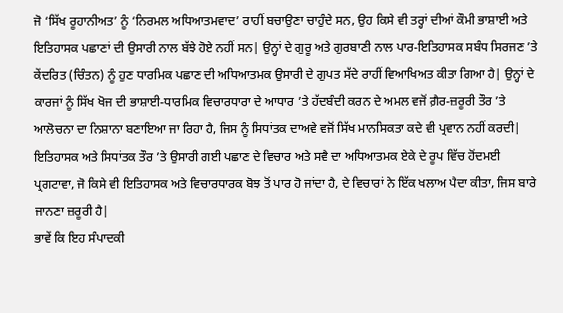ਜੋ ‘ਸਿੱਖ ਰੂਹਾਨੀਅਤ’ ਨੂੰ ‘ਨਿਰਮਲ ਅਧਿਆਤਮਵਾਦ’ ਰਾਹੀਂ ਬਚਾਉਣਾ ਚਾਹੁੰਦੇ ਸਨ, ਉਹ ਕਿਸੇ ਵੀ ਤਰ੍ਹਾਂ ਦੀਆਂ ਕੌਮੀ ਭਾਸ਼ਾਈ ਅਤੇ ਇਤਿਹਾਸਕ ਪਛਾਣਾਂ ਦੀ ਉਸਾਰੀ ਨਾਲ ਬੱਝੇ ਹੋਏ ਨਹੀਂ ਸਨ| ਉਨ੍ਹਾਂ ਦੇ ਗੁਰੂ ਅਤੇ ਗੁਰਬਾਣੀ ਨਾਲ ਪਾਰ-ਇਤਿਹਾਸਕ ਸਬੰਧ ਸਿਰਜਣ ’ਤੇ ਕੇਂਦਰਿਤ (ਚਿੰਤਨ) ਨੂੰ ਹੁਣ ਧਾਰਮਿਕ ਪਛਾਣ ਦੀ ਅਧਿਆਤਮਕ ਉਸਾਰੀ ਦੇ ਗੁਪਤ ਸੱਦੇ ਰਾਹੀਂ ਵਿਆਖਿਅਤ ਕੀਤਾ ਗਿਆ ਹੈ| ਉਨ੍ਹਾਂ ਦੇ ਕਾਰਜਾਂ ਨੂੰ ਸਿੱਖ ਖੋਜ ਦੀ ਭਾਸ਼ਾਈ-ਧਾਰਮਿਕ ਵਿਚਾਰਧਾਰਾ ਦੇ ਆਧਾਰ ’ਤੇ ਹੱਦਬੰਦੀ ਕਰਨ ਦੇ ਅਮਲ ਵਜੋਂ ਗ਼ੈਰ-ਜ਼ਰੂਰੀ ਤੌਰ ’ਤੇ ਆਲੋਚਨਾ ਦਾ ਨਿਸ਼ਾਨਾ ਬਣਾਇਆ ਜਾ ਰਿਹਾ ਹੈ, ਜਿਸ ਨੂੰ ਸਿਧਾਂਤਕ ਦਾਅਵੇ ਵਜੋਂ ਸਿੱਖ ਮਾਨਸਿਕਤਾ ਕਦੇ ਵੀ ਪ੍ਰਵਾਨ ਨਹੀਂ ਕਰਦੀ| ਇਤਿਹਾਸਕ ਅਤੇ ਸਿਧਾਂਤਕ ਤੌਰ ’ਤੇ ਉਸਾਰੀ ਗਈ ਪਛਾਣ ਦੇ ਵਿਚਾਰ ਅਤੇ ਸਵੈ ਦਾ ਅਧਿਆਤਮਕ ਏਕੇ ਦੇ ਰੂਪ ਵਿੱਚ ਹੋਂਦਮਈ ਪ੍ਰਗਟਾਵਾ, ਜੋ ਕਿਸੇ ਵੀ ਇਤਿਹਾਸਕ ਅਤੇ ਵਿਚਾਰਧਾਰਕ ਬੋਝ ਤੋਂ ਪਾਰ ਹੋ ਜਾਂਦਾ ਹੈ, ਦੇ ਵਿਚਾਰਾਂ ਨੇ ਇੱਕ ਖਲਾਅ ਪੈਦਾ ਕੀਤਾ, ਜਿਸ ਬਾਰੇ ਜਾਨਣਾ ਜ਼ਰੂਰੀ ਹੈ|
ਭਾਵੇਂ ਕਿ ਇਹ ਸੰਪਾਦਕੀ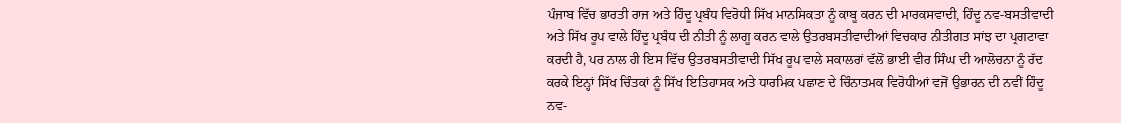ਪੰਜਾਬ ਵਿੱਚ ਭਾਰਤੀ ਰਾਜ ਅਤੇ ਹਿੰਦੂ ਪ੍ਰਬੰਧ ਵਿਰੋਧੀ ਸਿੱਖ ਮਾਨਸਿਕਤਾ ਨੂੰ ਕਾਬੂ ਕਰਨ ਦੀ ਮਾਰਕਸਵਾਦੀ, ਹਿੰਦੂ ਨਵ-ਬਸਤੀਵਾਦੀ ਅਤੇ ਸਿੱਖ ਰੂਪ ਵਾਲੇ ਹਿੰਦੂ ਪ੍ਰਬੰਧ ਦੀ ਨੀਤੀ ਨੂੰ ਲਾਗੂ ਕਰਨ ਵਾਲੇ ਉਤਰਬਸਤੀਵਾਦੀਆਂ ਵਿਚਕਾਰ ਨੀਤੀਗਤ ਸਾਂਝ ਦਾ ਪ੍ਰਗਟਾਵਾ ਕਰਦੀ ਹੈ, ਪਰ ਨਾਲ ਹੀ ਇਸ ਵਿੱਚ ਉਤਰਬਸਤੀਵਾਦੀ ਸਿੱਖ ਰੂਪ ਵਾਲੇ ਸਕਾਲਰਾਂ ਵੱਲੋਂ ਭਾਈ ਵੀਰ ਸਿੰਘ ਦੀ ਆਲੋਚਨਾ ਨੂੰ ਰੱਦ ਕਰਕੇ ਇਨ੍ਹਾਂ ਸਿੱਖ ਚਿੰਤਕਾਂ ਨੂੰ ਸਿੱਖ ਇਤਿਹਾਸਕ ਅਤੇ ਧਾਰਮਿਕ ਪਛਾਣ ਦੇ ਚਿੰਨਾਤਮਕ ਵਿਰੋਧੀਆਂ ਵਜੋਂ ਉਭਾਰਨ ਦੀ ਨਵੀਂ ਹਿੰਦੂ ਨਵ-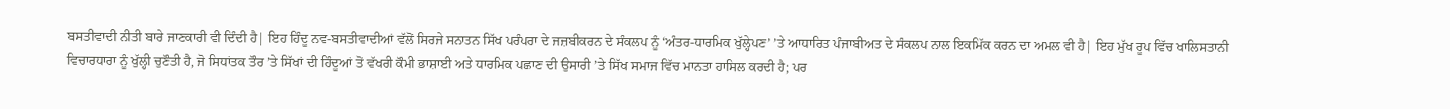ਬਸਤੀਵਾਦੀ ਨੀਤੀ ਬਾਰੇ ਜਾਣਕਾਰੀ ਵੀ ਦਿੰਦੀ ਹੈ| ਇਹ ਹਿੰਦੂ ਨਵ-ਬਸਤੀਵਾਦੀਆਂ ਵੱਲੋਂ ਸਿਰਜੇ ਸਨਾਤਨ ਸਿੱਖ ਪਰੰਪਰਾ ਦੇ ਜਜ਼ਬੀਕਰਨ ਦੇ ਸੰਕਲਪ ਨੂੰ ‘ਅੰਤਰ-ਧਾਰਮਿਕ ਖੁੱਲ੍ਹੇਪਣ’ ’ਤੇ ਆਧਾਰਿਤ ਪੰਜਾਬੀਅਤ ਦੇ ਸੰਕਲਪ ਨਾਲ ਇਕਮਿੱਕ ਕਰਨ ਦਾ ਅਮਲ ਵੀ ਹੈ| ਇਹ ਮੁੱਖ ਰੂਪ ਵਿੱਚ ਖਾਲਿਸਤਾਨੀ ਵਿਚਾਰਧਾਰਾ ਨੂੰ ਖੁੱਲ੍ਹੀ ਚੁਣੌਤੀ ਹੈ, ਜੋ ਸਿਧਾਂਤਕ ਤੌਰ ’ਤੇ ਸਿੱਖਾਂ ਦੀ ਹਿੰਦੂਆਂ ਤੋਂ ਵੱਖਰੀ ਕੌਮੀ ਭਾਸ਼ਾਈ ਅਤੇ ਧਾਰਮਿਕ ਪਛਾਣ ਦੀ ਉਸਾਰੀ ’ਤੇ ਸਿੱਖ ਸਮਾਜ ਵਿੱਚ ਮਾਨਤਾ ਹਾਸਿਲ ਕਰਦੀ ਹੈ; ਪਰ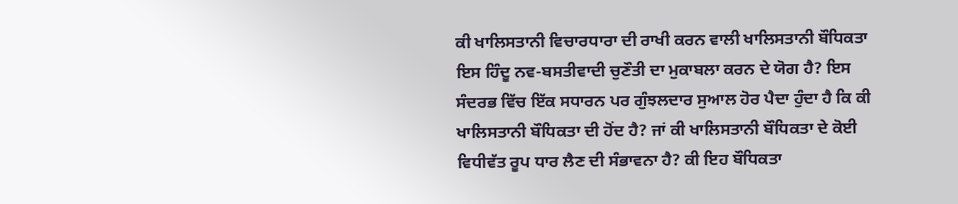ਕੀ ਖਾਲਿਸਤਾਨੀ ਵਿਚਾਰਧਾਰਾ ਦੀ ਰਾਖੀ ਕਰਨ ਵਾਲੀ ਖਾਲਿਸਤਾਨੀ ਬੌਧਿਕਤਾ ਇਸ ਹਿੰਦੂ ਨਵ-ਬਸਤੀਵਾਦੀ ਚੁਣੌਤੀ ਦਾ ਮੁਕਾਬਲਾ ਕਰਨ ਦੇ ਯੋਗ ਹੈ? ਇਸ ਸੰਦਰਭ ਵਿੱਚ ਇੱਕ ਸਧਾਰਨ ਪਰ ਗੁੰਝਲਦਾਰ ਸੁਆਲ ਹੋਰ ਪੈਦਾ ਹੁੰਦਾ ਹੈ ਕਿ ਕੀ ਖਾਲਿਸਤਾਨੀ ਬੌਧਿਕਤਾ ਦੀ ਹੋਂਦ ਹੈ? ਜਾਂ ਕੀ ਖਾਲਿਸਤਾਨੀ ਬੌਧਿਕਤਾ ਦੇ ਕੋਈ ਵਿਧੀਵੱਤ ਰੂਪ ਧਾਰ ਲੈਣ ਦੀ ਸੰਭਾਵਨਾ ਹੈ? ਕੀ ਇਹ ਬੌਧਿਕਤਾ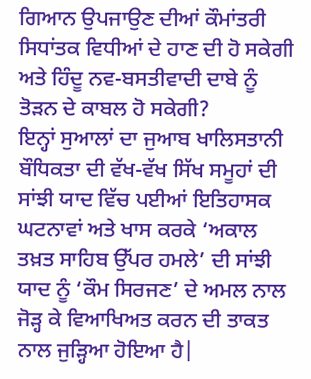ਗਿਆਨ ਉਪਜਾਉਣ ਦੀਆਂ ਕੌਮਾਂਤਰੀ ਸਿਧਾਂਤਕ ਵਿਧੀਆਂ ਦੇ ਹਾਣ ਦੀ ਹੋ ਸਕੇਗੀ ਅਤੇ ਹਿੰਦੂ ਨਵ-ਬਸਤੀਵਾਦੀ ਦਾਬੇ ਨੂੰ ਤੋੜਨ ਦੇ ਕਾਬਲ ਹੋ ਸਕੇਗੀ?
ਇਨ੍ਹਾਂ ਸੁਆਲਾਂ ਦਾ ਜੁਆਬ ਖਾਲਿਸਤਾਨੀ ਬੌਧਿਕਤਾ ਦੀ ਵੱਖ-ਵੱਖ ਸਿੱਖ ਸਮੂਹਾਂ ਦੀ ਸਾਂਝੀ ਯਾਦ ਵਿੱਚ ਪਈਆਂ ਇਤਿਹਾਸਕ ਘਟਨਾਵਾਂ ਅਤੇ ਖਾਸ ਕਰਕੇ ‘ਅਕਾਲ ਤਖ਼ਤ ਸਾਹਿਬ ਉੱਪਰ ਹਮਲੇ’ ਦੀ ਸਾਂਝੀ ਯਾਦ ਨੂੰ ‘ਕੌਮ ਸਿਰਜਣ’ ਦੇ ਅਮਲ ਨਾਲ ਜੋੜ੍ਹ ਕੇ ਵਿਆਖਿਅਤ ਕਰਨ ਦੀ ਤਾਕਤ ਨਾਲ ਜੁੜ੍ਹਿਆ ਹੋਇਆ ਹੈ|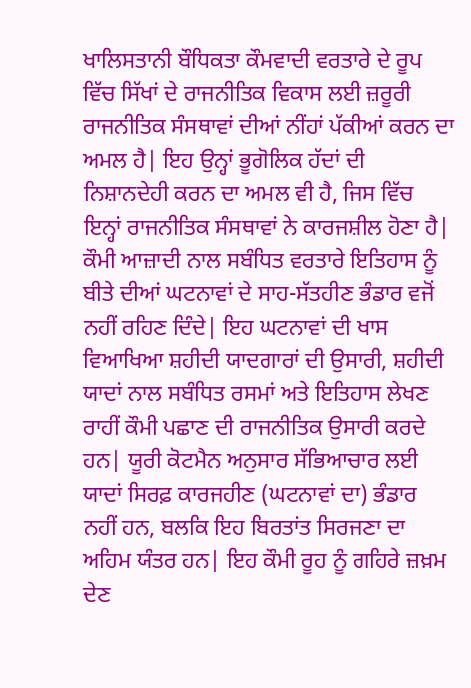ਖਾਲਿਸਤਾਨੀ ਬੌਧਿਕਤਾ ਕੌਮਵਾਦੀ ਵਰਤਾਰੇ ਦੇ ਰੂਪ ਵਿੱਚ ਸਿੱਖਾਂ ਦੇ ਰਾਜਨੀਤਿਕ ਵਿਕਾਸ ਲਈ ਜ਼ਰੂਰੀ ਰਾਜਨੀਤਿਕ ਸੰਸਥਾਵਾਂ ਦੀਆਂ ਨੀਂਹਾਂ ਪੱਕੀਆਂ ਕਰਨ ਦਾ ਅਮਲ ਹੈ| ਇਹ ਉਨ੍ਹਾਂ ਭੂਗੋਲਿਕ ਹੱਦਾਂ ਦੀ ਨਿਸ਼ਾਨਦੇਹੀ ਕਰਨ ਦਾ ਅਮਲ ਵੀ ਹੈ, ਜਿਸ ਵਿੱਚ ਇਨ੍ਹਾਂ ਰਾਜਨੀਤਿਕ ਸੰਸਥਾਵਾਂ ਨੇ ਕਾਰਜਸ਼ੀਲ ਹੋਣਾ ਹੈ| ਕੌਮੀ ਆਜ਼ਾਦੀ ਨਾਲ ਸਬੰਧਿਤ ਵਰਤਾਰੇ ਇਤਿਹਾਸ ਨੂੰ ਬੀਤੇ ਦੀਆਂ ਘਟਨਾਵਾਂ ਦੇ ਸਾਹ-ਸੱਤਹੀਣ ਭੰਡਾਰ ਵਜੋਂ ਨਹੀਂ ਰਹਿਣ ਦਿੰਦੇ| ਇਹ ਘਟਨਾਵਾਂ ਦੀ ਖਾਸ ਵਿਆਖਿਆ ਸ਼ਹੀਦੀ ਯਾਦਗਾਰਾਂ ਦੀ ਉਸਾਰੀ, ਸ਼ਹੀਦੀ ਯਾਦਾਂ ਨਾਲ ਸਬੰਧਿਤ ਰਸਮਾਂ ਅਤੇ ਇਤਿਹਾਸ ਲੇਖਣ ਰਾਹੀਂ ਕੌਮੀ ਪਛਾਣ ਦੀ ਰਾਜਨੀਤਿਕ ਉਸਾਰੀ ਕਰਦੇ ਹਨ| ਯੂਰੀ ਕੋਟਮੈਨ ਅਨੁਸਾਰ ਸੱਭਿਆਚਾਰ ਲਈ ਯਾਦਾਂ ਸਿਰਫ਼ ਕਾਰਜਹੀਣ (ਘਟਨਾਵਾਂ ਦਾ) ਭੰਡਾਰ ਨਹੀਂ ਹਨ, ਬਲਕਿ ਇਹ ਬਿਰਤਾਂਤ ਸਿਰਜਣਾ ਦਾ ਅਹਿਮ ਯੰਤਰ ਹਨ| ਇਹ ਕੌਮੀ ਰੂਹ ਨੂੰ ਗਹਿਰੇ ਜ਼ਖ਼ਮ ਦੇਣ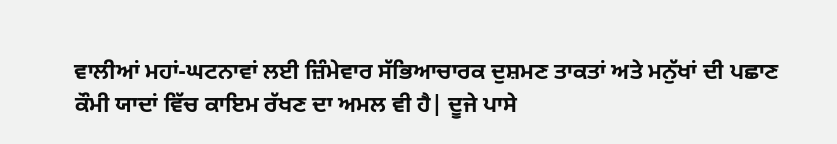ਵਾਲੀਆਂ ਮਹਾਂ-ਘਟਨਾਵਾਂ ਲਈ ਜ਼ਿੰਮੇਵਾਰ ਸੱਭਿਆਚਾਰਕ ਦੁਸ਼ਮਣ ਤਾਕਤਾਂ ਅਤੇ ਮਨੁੱਖਾਂ ਦੀ ਪਛਾਣ ਕੌਮੀ ਯਾਦਾਂ ਵਿੱਚ ਕਾਇਮ ਰੱਖਣ ਦਾ ਅਮਲ ਵੀ ਹੈ| ਦੂਜੇ ਪਾਸੇ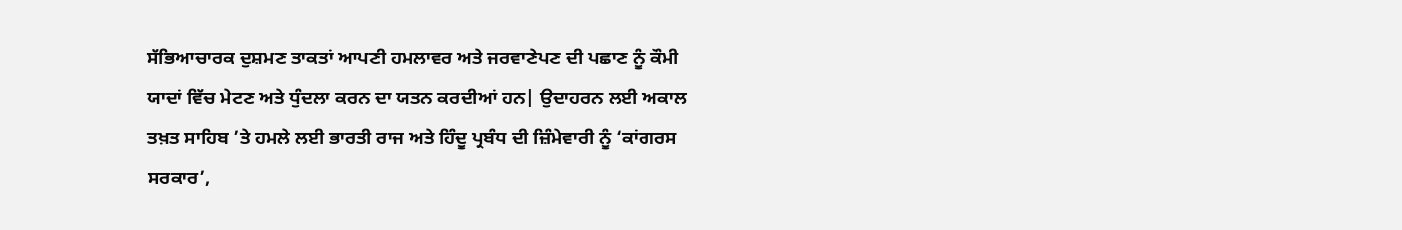ਸੱਭਿਆਚਾਰਕ ਦੁਸ਼ਮਣ ਤਾਕਤਾਂ ਆਪਣੀ ਹਮਲਾਵਰ ਅਤੇ ਜਰਵਾਣੇਪਣ ਦੀ ਪਛਾਣ ਨੂੰ ਕੌਮੀ ਯਾਦਾਂ ਵਿੱਚ ਮੇਟਣ ਅਤੇ ਧੁੰਦਲਾ ਕਰਨ ਦਾ ਯਤਨ ਕਰਦੀਆਂ ਹਨ| ਉਦਾਹਰਨ ਲਈ ਅਕਾਲ ਤਖ਼ਤ ਸਾਹਿਬ ’ਤੇ ਹਮਲੇ ਲਈ ਭਾਰਤੀ ਰਾਜ ਅਤੇ ਹਿੰਦੂ ਪ੍ਰਬੰਧ ਦੀ ਜ਼ਿੰਮੇਵਾਰੀ ਨੂੰ ‘ਕਾਂਗਰਸ ਸਰਕਾਰ’,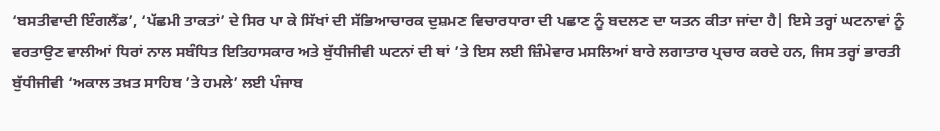‘ਬਸਤੀਵਾਦੀ ਇੰਗਲੈਂਡ’, ‘ਪੱਛਮੀ ਤਾਕਤਾਂ’ ਦੇ ਸਿਰ ਪਾ ਕੇ ਸਿੱਖਾਂ ਦੀ ਸੱਭਿਆਚਾਰਕ ਦੁਸ਼ਮਣ ਵਿਚਾਰਧਾਰਾ ਦੀ ਪਛਾਣ ਨੂੰ ਬਦਲਣ ਦਾ ਯਤਨ ਕੀਤਾ ਜਾਂਦਾ ਹੈ| ਇਸੇ ਤਰ੍ਹਾਂ ਘਟਨਾਵਾਂ ਨੂੰ ਵਰਤਾਉਣ ਵਾਲੀਆਂ ਧਿਰਾਂ ਨਾਲ ਸਬੰਧਿਤ ਇਤਿਹਾਸਕਾਰ ਅਤੇ ਬੁੱਧੀਜੀਵੀ ਘਟਨਾਂ ਦੀ ਥਾਂ ’ਤੇ ਇਸ ਲਈ ਜ਼ਿੰਮੇਵਾਰ ਮਸਲਿਆਂ ਬਾਰੇ ਲਗਾਤਾਰ ਪ੍ਰਚਾਰ ਕਰਦੇ ਹਨ, ਜਿਸ ਤਰ੍ਹਾਂ ਭਾਰਤੀ ਬੁੱਧੀਜੀਵੀ ‘ਅਕਾਲ ਤਖ਼ਤ ਸਾਹਿਬ ’ਤੇ ਹਮਲੇ’ ਲਈ ਪੰਜਾਬ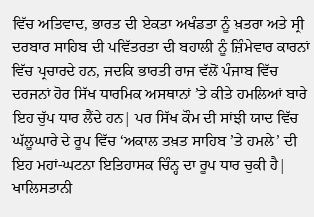ਵਿੱਚ ਅਤਿਵਾਦ, ਭਾਰਤ ਦੀ ਏਕਤਾ ਅਖੰਡਤਾ ਨੂੰ ਖ਼ਤਰਾ ਅਤੇ ਸ੍ਰੀ ਦਰਬਾਰ ਸਾਹਿਬ ਦੀ ਪਵਿੱਤਰਤਾ ਦੀ ਬਹਾਲੀ ਨੂੰ ਜ਼ਿੰਮੇਵਾਰ ਕਾਰਨਾਂ ਵਿੱਚ ਪ੍ਰਚਾਰਦੇ ਹਨ, ਜਦਕਿ ਭਾਰਤੀ ਰਾਜ ਵੱਲੋਂ ਪੰਜਾਬ ਵਿੱਚ ਦਰਜਨਾਂ ਹੋਰ ਸਿੱਖ ਧਾਰਮਿਕ ਅਸਥਾਨਾਂ ’ਤੇ ਕੀਤੇ ਹਮਲਿਆਂ ਬਾਰੇ ਇਹ ਚੁੱਪ ਧਾਰ ਲੈਂਦੇ ਹਨ| ਪਰ ਸਿੱਖ ਕੌਮ ਦੀ ਸਾਂਝੀ ਯਾਦ ਵਿੱਚ ਘੱਲੂਘਾਰੇ ਦੇ ਰੂਪ ਵਿੱਚ ‘ਅਕਾਲ ਤਖ਼ਤ ਸਾਹਿਬ ’ਤੇ ਹਮਲੇ’ ਦੀ ਇਹ ਮਹਾਂ-ਘਟਨਾ ਇਤਿਹਾਸਕ ਚਿੰਨ੍ਹ ਦਾ ਰੂਪ ਧਾਰ ਚੁਕੀ ਹੈ| ਖਾਲਿਸਤਾਨੀ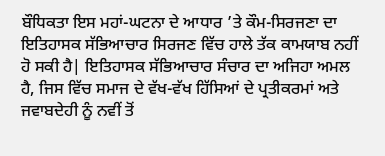ਬੌਧਿਕਤਾ ਇਸ ਮਹਾਂ-ਘਟਨਾ ਦੇ ਆਧਾਰ ’ਤੇ ਕੌਮ-ਸਿਰਜਣਾ ਦਾ ਇਤਿਹਾਸਕ ਸੱਭਿਆਚਾਰ ਸਿਰਜਣ ਵਿੱਚ ਹਾਲੇ ਤੱਕ ਕਾਮਯਾਬ ਨਹੀਂ ਹੋ ਸਕੀ ਹੈ| ਇਤਿਹਾਸਕ ਸੱਭਿਆਚਾਰ ਸੰਚਾਰ ਦਾ ਅਜਿਹਾ ਅਮਲ ਹੈ, ਜਿਸ ਵਿੱਚ ਸਮਾਜ ਦੇ ਵੱਖ-ਵੱਖ ਹਿੱਸਿਆਂ ਦੇ ਪ੍ਰਤੀਕਰਮਾਂ ਅਤੇ ਜਵਾਬਦੇਹੀ ਨੂੰ ਨਵੀਂ ਤੋਂ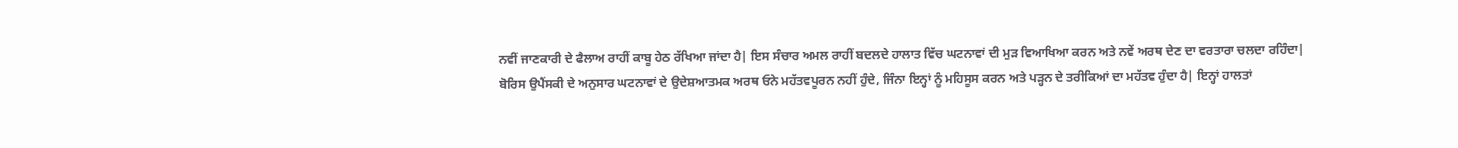ਨਵੀਂ ਜਾਣਕਾਰੀ ਦੇ ਫੈਲਾਅ ਰਾਹੀਂ ਕਾਬੂ ਹੇਠ ਰੱਖਿਆ ਜਾਂਦਾ ਹੈ| ਇਸ ਸੰਚਾਰ ਅਮਲ ਰਾਹੀਂ ਬਦਲਦੇ ਹਾਲਾਤ ਵਿੱਚ ਘਟਨਾਵਾਂ ਦੀ ਮੁੜ ਵਿਆਖਿਆ ਕਰਨ ਅਤੇ ਨਵੇਂ ਅਰਥ ਦੇਣ ਦਾ ਵਰਤਾਰਾ ਚਲਦਾ ਰਹਿੰਦਾ|
ਬੋਰਿਸ ਉਪੈਂਸਕੀ ਦੇ ਅਨੁਸਾਰ ਘਟਨਾਵਾਂ ਦੇ ਉਦੇਸ਼ਆਤਮਕ ਅਰਥ ਓਨੇ ਮਹੱਤਵਪੂਰਨ ਨਹੀਂ ਹੁੰਦੇ, ਜਿੰਨਾ ਇਨ੍ਹਾਂ ਨੂੰ ਮਹਿਸੂਸ ਕਰਨ ਅਤੇ ਪੜ੍ਹਨ ਦੇ ਤਰੀਕਿਆਂ ਦਾ ਮਹੱਤਵ ਹੁੰਦਾ ਹੈ| ਇਨ੍ਹਾਂ ਹਾਲਤਾਂ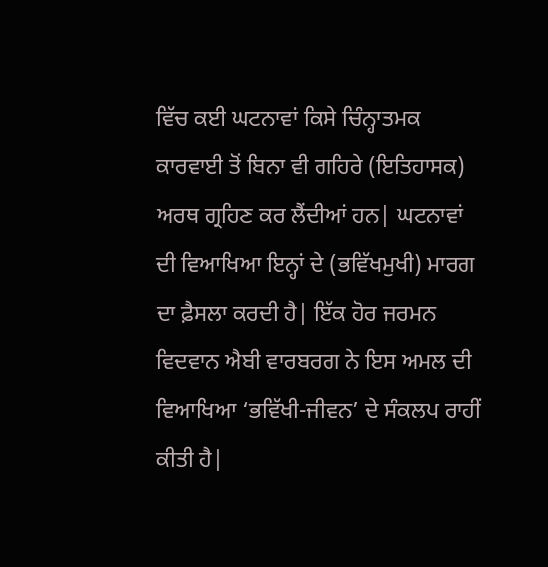ਵਿੱਚ ਕਈ ਘਟਨਾਵਾਂ ਕਿਸੇ ਚਿੰਨ੍ਹਾਤਮਕ ਕਾਰਵਾਈ ਤੋਂ ਬਿਨਾ ਵੀ ਗਹਿਰੇ (ਇਤਿਹਾਸਕ) ਅਰਥ ਗ੍ਰਹਿਣ ਕਰ ਲੈਂਦੀਆਂ ਹਨ| ਘਟਨਾਵਾਂ ਦੀ ਵਿਆਖਿਆ ਇਨ੍ਹਾਂ ਦੇ (ਭਵਿੱਖਮੁਖੀ) ਮਾਰਗ ਦਾ ਫ਼ੈਸਲਾ ਕਰਦੀ ਹੈ| ਇੱਕ ਹੋਰ ਜਰਮਨ ਵਿਦਵਾਨ ਐਬੀ ਵਾਰਬਰਗ ਨੇ ਇਸ ਅਮਲ ਦੀ ਵਿਆਖਿਆ ‘ਭਵਿੱਖੀ-ਜੀਵਨ’ ਦੇ ਸੰਕਲਪ ਰਾਹੀਂ ਕੀਤੀ ਹੈ|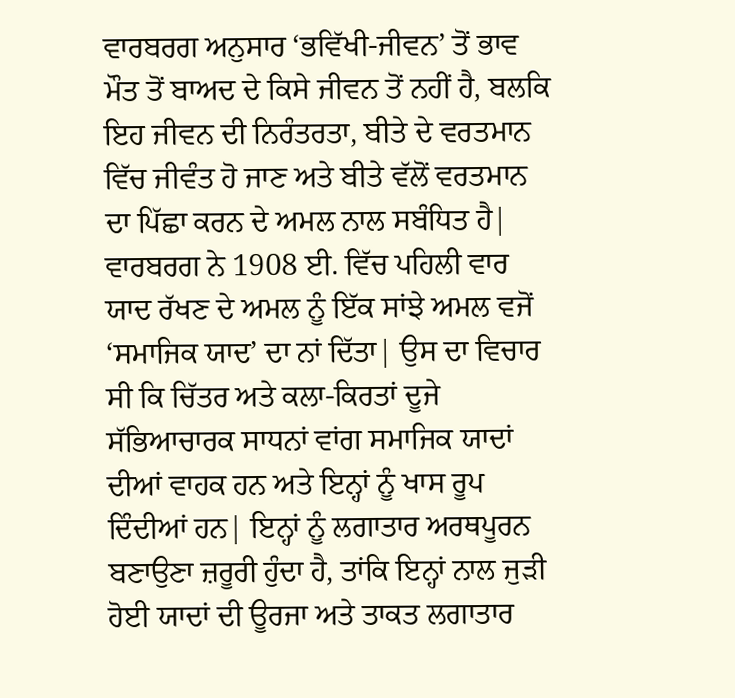ਵਾਰਬਰਗ ਅਨੁਸਾਰ ‘ਭਵਿੱਖੀ-ਜੀਵਨ’ ਤੋਂ ਭਾਵ ਮੌਤ ਤੋਂ ਬਾਅਦ ਦੇ ਕਿਸੇ ਜੀਵਨ ਤੋਂ ਨਹੀਂ ਹੈ, ਬਲਕਿ ਇਹ ਜੀਵਨ ਦੀ ਨਿਰੰਤਰਤਾ, ਬੀਤੇ ਦੇ ਵਰਤਮਾਨ ਵਿੱਚ ਜੀਵੰਤ ਹੋ ਜਾਣ ਅਤੇ ਬੀਤੇ ਵੱਲੋਂ ਵਰਤਮਾਨ ਦਾ ਪਿੱਛਾ ਕਰਨ ਦੇ ਅਮਲ ਨਾਲ ਸਬੰਧਿਤ ਹੈ| ਵਾਰਬਰਗ ਨੇ 1908 ਈ. ਵਿੱਚ ਪਹਿਲੀ ਵਾਰ ਯਾਦ ਰੱਖਣ ਦੇ ਅਮਲ ਨੂੰ ਇੱਕ ਸਾਂਝੇ ਅਮਲ ਵਜੋਂ ‘ਸਮਾਜਿਕ ਯਾਦ’ ਦਾ ਨਾਂ ਦਿੱਤਾ| ਉਸ ਦਾ ਵਿਚਾਰ ਸੀ ਕਿ ਚਿੱਤਰ ਅਤੇ ਕਲਾ-ਕਿਰਤਾਂ ਦੂਜੇ ਸੱਭਿਆਚਾਰਕ ਸਾਧਨਾਂ ਵਾਂਗ ਸਮਾਜਿਕ ਯਾਦਾਂ ਦੀਆਂ ਵਾਹਕ ਹਨ ਅਤੇ ਇਨ੍ਹਾਂ ਨੂੰ ਖਾਸ ਰੂਪ ਦਿੰਦੀਆਂ ਹਨ| ਇਨ੍ਹਾਂ ਨੂੰ ਲਗਾਤਾਰ ਅਰਥਪੂਰਨ ਬਣਾਉਣਾ ਜ਼ਰੂਰੀ ਹੁੰਦਾ ਹੈ, ਤਾਂਕਿ ਇਨ੍ਹਾਂ ਨਾਲ ਜੁੜੀ ਹੋਈ ਯਾਦਾਂ ਦੀ ਊਰਜਾ ਅਤੇ ਤਾਕਤ ਲਗਾਤਾਰ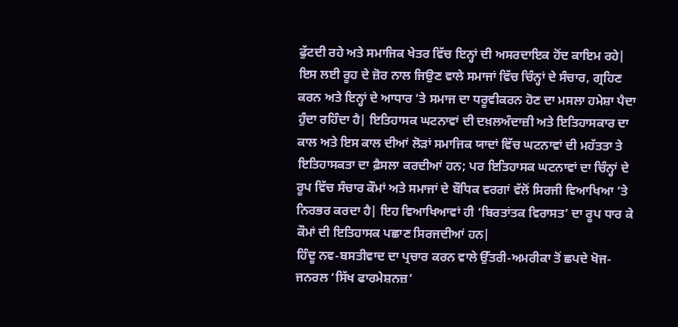ਫੁੱਟਦੀ ਰਹੇ ਅਤੇ ਸਮਾਜਿਕ ਖੇਤਰ ਵਿੱਚ ਇਨ੍ਹਾਂ ਦੀ ਅਸਰਦਾਇਕ ਹੋਂਦ ਕਾਇਮ ਰਹੇ| ਇਸ ਲਈ ਰੂਹ ਦੇ ਜ਼ੋਰ ਨਾਲ ਜਿਉਣ ਵਾਲੇ ਸਮਾਜਾਂ ਵਿੱਚ ਚਿੰਨ੍ਹਾਂ ਦੇ ਸੰਚਾਰ, ਗ੍ਰਹਿਣ ਕਰਨ ਅਤੇ ਇਨ੍ਹਾਂ ਦੇ ਆਧਾਰ ’ਤੇ ਸਮਾਜ ਦਾ ਧਰੂਵੀਕਰਨ ਹੋਣ ਦਾ ਮਸਲਾ ਹਮੇਸ਼ਾ ਪੈਦਾ ਹੁੰਦਾ ਰਹਿੰਦਾ ਹੈ| ਇਤਿਹਾਸਕ ਘਟਨਾਵਾਂ ਦੀ ਦਖ਼ਲਅੰਦਾਜ਼ੀ ਅਤੇ ਇਤਿਹਾਸਕਾਰ ਦਾ ਕਾਲ ਅਤੇ ਇਸ ਕਾਲ ਦੀਆਂ ਲੋੜਾਂ ਸਮਾਜਿਕ ਯਾਦਾਂ ਵਿੱਚ ਘਟਨਾਵਾਂ ਦੀ ਮਹੱਤਤਾ ਤੇ ਇਤਿਹਾਸਕਤਾ ਦਾ ਫ਼ੈਸਲਾ ਕਰਦੀਆਂ ਹਨ; ਪਰ ਇਤਿਹਾਸਕ ਘਟਨਾਵਾਂ ਦਾ ਚਿੰਨ੍ਹਾਂ ਦੇ ਰੂਪ ਵਿੱਚ ਸੰਚਾਰ ਕੌਮਾਂ ਅਤੇ ਸਮਾਜਾਂ ਦੇ ਬੌਧਿਕ ਵਰਗਾਂ ਵੱਲੋਂ ਸਿਰਜੀ ਵਿਆਖਿਆ ’ਤੇ ਨਿਰਭਰ ਕਰਦਾ ਹੈ| ਇਹ ਵਿਆਖਿਆਵਾਂ ਹੀ ‘ਬਿਰਤਾਂਤਕ ਵਿਰਾਸਤ’ ਦਾ ਰੂਪ ਧਾਰ ਕੇ ਕੌਮਾਂ ਦੀ ਇਤਿਹਾਸਕ ਪਛਾਣ ਸਿਰਜਦੀਆਂ ਹਨ|
ਹਿੰਦੂ ਨਵ-ਬਸਤੀਵਾਦ ਦਾ ਪ੍ਰਚਾਰ ਕਰਨ ਵਾਲੇ ਉੱਤਰੀ-ਅਮਰੀਕਾ ਤੋਂ ਛਪਦੇ ਖੋਜ-ਜਨਰਲ ‘ਸਿੱਖ ਫਾਰਮੇਸ਼ਨਜ਼’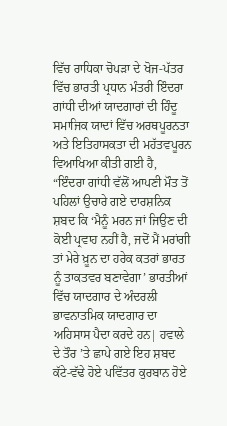ਵਿੱਚ ਰਾਧਿਕਾ ਚੋਪੜਾ ਦੇ ਖੋਜ-ਪੱਤਰ ਵਿੱਚ ਭਾਰਤੀ ਪ੍ਰਧਾਨ ਮੰਤਰੀ ਇੰਦਰਾ ਗਾਂਧੀ ਦੀਆਂ ਯਾਦਗਾਰਾਂ ਦੀ ਹਿੰਦੂ ਸਮਾਜਿਕ ਯਾਦਾਂ ਵਿੱਚ ਅਰਥਪੂਰਨਤਾ ਅਤੇ ਇਤਿਹਾਸਕਤਾ ਦੀ ਮਹੱਤਵਪੂਰਨ ਵਿਆਖਿਆ ਕੀਤੀ ਗਈ ਹੈ,
“ਇੰਦਰਾ ਗਾਂਧੀ ਵੱਲੋਂ ਆਪਣੀ ਮੌਤ ਤੋਂ ਪਹਿਲਾਂ ਉਚਾਰੇ ਗਏ ਦਾਰਸ਼ਨਿਕ ਸ਼ਬਦ ਕਿ ‘ਮੈਨੂੰ ਮਰਨ ਜਾਂ ਜਿਉਣ ਦੀ ਕੋਈ ਪ੍ਰਵਾਹ ਨਹੀਂ ਹੈ, ਜਦੋਂ ਮੈਂ ਮਰਾਂਗੀ ਤਾਂ ਮੇਰੇ ਖ਼ੂਨ ਦਾ ਹਰੇਕ ਕਤਰਾਂ ਭਾਰਤ ਨੂੰ ਤਾਕਤਵਰ ਬਣਾਵੇਗਾ’ ਭਾਰਤੀਆਂ ਵਿੱਚ ਯਾਦਗਾਰ ਦੇ ਅੰਦਰਲੀ ਭਾਵਨਾਤਮਿਕ ਯਾਦਗਾਰ ਦਾ ਅਹਿਸਾਸ ਪੈਦਾ ਕਰਦੇ ਹਨ| ਹਵਾਲੇ ਦੇ ਤੌਰ ’ਤੇ ਛਾਪੇ ਗਏ ਇਹ ਸ਼ਬਦ ਕੱਟੇ-ਵੱਢੇ ਹੋਏ ਪਵਿੱਤਰ ਕੁਰਬਾਨ ਹੋਏ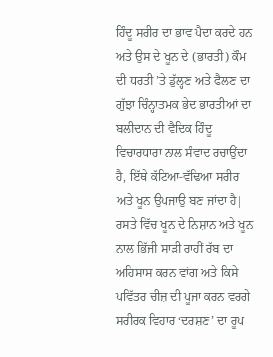ਹਿੰਦੂ ਸਰੀਰ ਦਾ ਭਾਵ ਪੈਦਾ ਕਰਦੇ ਹਨ ਅਤੇ ਉਸ ਦੇ ਖੂਨ ਦੇ (ਭਾਰਤੀ) ਕੌਮ ਦੀ ਧਰਤੀ ’ਤੇ ਡੁੱਲ੍ਹਣ ਅਤੇ ਫੈਲਣ ਦਾ ਗੁੱਝਾ ਚਿੰਨ੍ਹਾਤਮਕ ਭੇਦ ਭਾਰਤੀਆਂ ਦਾ ਬਲੀਦਾਨ ਦੀ ਵੈਦਿਕ ਹਿੰਦੂ ਵਿਚਾਰਧਾਰਾ ਨਾਲ ਸੰਵਾਦ ਰਚਾਉਂਦਾ ਹੈ, ਇੱਥੇ ਕੱਟਿਆ-ਵੱਢਿਆ ਸਰੀਰ ਅਤੇ ਖੂਨ ਉਪਜਾਉ ਬਣ ਜਾਂਦਾ ਹੈ| ਰਸਤੇ ਵਿੱਚ ਖੂਨ ਦੇ ਨਿਸ਼ਾਨ ਅਤੇ ਖੂਨ ਨਾਲ ਭਿੱਜੀ ਸਾੜੀ ਰਾਹੀਂ ਰੱਬ ਦਾ ਅਹਿਸਾਸ ਕਰਨ ਵਾਂਗ ਅਤੇ ਕਿਸੇ ਪਵਿੱਤਰ ਚੀਜ਼ ਦੀ ਪੂਜਾ ਕਰਨ ਵਰਗੇ ਸਰੀਰਕ ਵਿਹਾਰ ‘ਦਰਸ਼ਣ’ ਦਾ ਰੂਪ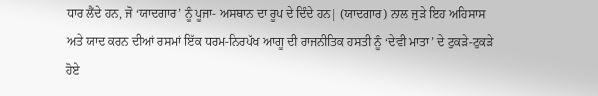ਧਾਰ ਲੈਂਦੇ ਹਨ, ਜੋ ‘ਯਾਦਗਾਰ’ ਨੂੰ ਪੂਜਾ- ਅਸਥਾਨ ਦਾ ਰੂਪ ਦੇ ਦਿੰਦੇ ਹਨ| (ਯਾਦਗਾਰ) ਨਾਲ ਜੁੜੇ ਇਹ ਅਹਿਸਾਸ ਅਤੇ ਯਾਦ ਕਰਨ ਦੀਆਂ ਰਸਮਾਂ ਇੱਕ ਧਰਮ-ਨਿਰਪੱਖ ਆਗੂ ਦੀ ਰਾਜਨੀਤਿਕ ਹਸਤੀ ਨੂੰ ‘ਦੇਵੀ ਮਾਤਾ’ ਦੇ ਟੁਕੜੇ-ਟੁਕੜੇ ਹੋਏ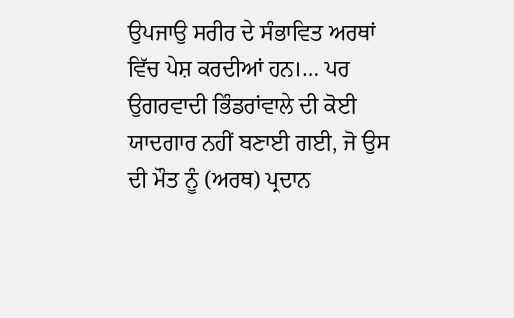ਉਪਜਾਉ ਸਰੀਰ ਦੇ ਸੰਭਾਵਿਤ ਅਰਥਾਂ ਵਿੱਚ ਪੇਸ਼ ਕਰਦੀਆਂ ਹਨ।… ਪਰ ਉਗਰਵਾਦੀ ਭਿੰਡਰਾਂਵਾਲੇ ਦੀ ਕੋਈ ਯਾਦਗਾਰ ਨਹੀਂ ਬਣਾਈ ਗਈ, ਜੋ ਉਸ ਦੀ ਮੌਤ ਨੂੰ (ਅਰਥ) ਪ੍ਰਦਾਨ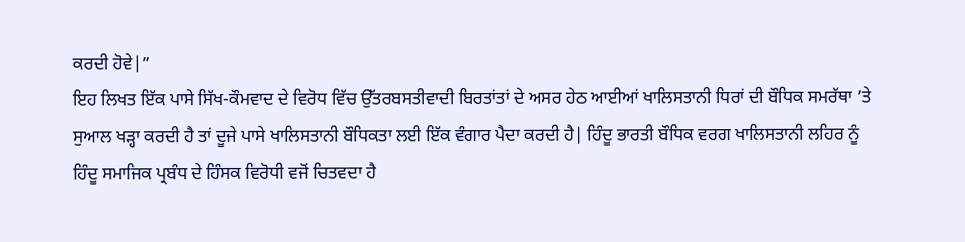ਕਰਦੀ ਹੋਵੇ|”
ਇਹ ਲਿਖਤ ਇੱਕ ਪਾਸੇ ਸਿੱਖ-ਕੌਮਵਾਦ ਦੇ ਵਿਰੋਧ ਵਿੱਚ ਉੱਤਰਬਸਤੀਵਾਦੀ ਬਿਰਤਾਂਤਾਂ ਦੇ ਅਸਰ ਹੇਠ ਆਈਆਂ ਖਾਲਿਸਤਾਨੀ ਧਿਰਾਂ ਦੀ ਬੌਧਿਕ ਸਮਰੱਥਾ ’ਤੇ ਸੁਆਲ ਖੜ੍ਹਾ ਕਰਦੀ ਹੈ ਤਾਂ ਦੂਜੇ ਪਾਸੇ ਖਾਲਿਸਤਾਨੀ ਬੌਧਿਕਤਾ ਲਈ ਇੱਕ ਵੰਗਾਰ ਪੈਦਾ ਕਰਦੀ ਹੈ| ਹਿੰਦੂ ਭਾਰਤੀ ਬੌਧਿਕ ਵਰਗ ਖਾਲਿਸਤਾਨੀ ਲਹਿਰ ਨੂੰ ਹਿੰਦੂ ਸਮਾਜਿਕ ਪ੍ਰਬੰਧ ਦੇ ਹਿੰਸਕ ਵਿਰੋਧੀ ਵਜੋਂ ਚਿਤਵਦਾ ਹੈ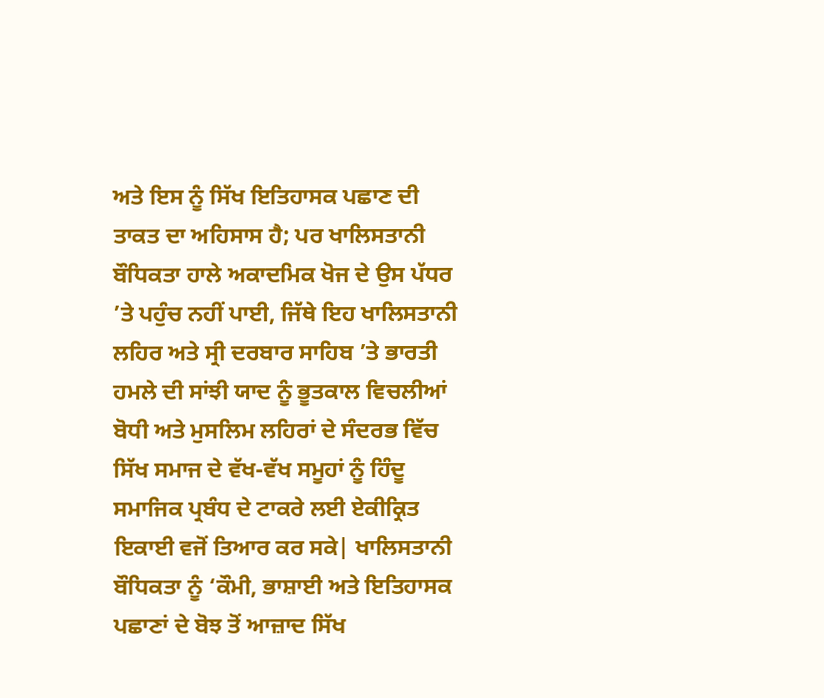ਅਤੇ ਇਸ ਨੂੰ ਸਿੱਖ ਇਤਿਹਾਸਕ ਪਛਾਣ ਦੀ ਤਾਕਤ ਦਾ ਅਹਿਸਾਸ ਹੈ; ਪਰ ਖਾਲਿਸਤਾਨੀ ਬੌਧਿਕਤਾ ਹਾਲੇ ਅਕਾਦਮਿਕ ਖੋਜ ਦੇ ਉਸ ਪੱਧਰ ’ਤੇ ਪਹੁੰਚ ਨਹੀਂ ਪਾਈ, ਜਿੱਥੇ ਇਹ ਖਾਲਿਸਤਾਨੀ ਲਹਿਰ ਅਤੇ ਸ੍ਰੀ ਦਰਬਾਰ ਸਾਹਿਬ ’ਤੇ ਭਾਰਤੀ ਹਮਲੇ ਦੀ ਸਾਂਝੀ ਯਾਦ ਨੂੰ ਭੂਤਕਾਲ ਵਿਚਲੀਆਂ ਬੋਧੀ ਅਤੇ ਮੁਸਲਿਮ ਲਹਿਰਾਂ ਦੇ ਸੰਦਰਭ ਵਿੱਚ ਸਿੱਖ ਸਮਾਜ ਦੇ ਵੱਖ-ਵੱਖ ਸਮੂਹਾਂ ਨੂੰ ਹਿੰਦੂ ਸਮਾਜਿਕ ਪ੍ਰਬੰਧ ਦੇ ਟਾਕਰੇ ਲਈ ਏਕੀਕ੍ਰਿਤ ਇਕਾਈ ਵਜੋਂ ਤਿਆਰ ਕਰ ਸਕੇ| ਖਾਲਿਸਤਾਨੀ ਬੌਧਿਕਤਾ ਨੂੰ ‘ਕੌਮੀ, ਭਾਸ਼ਾਈ ਅਤੇ ਇਤਿਹਾਸਕ ਪਛਾਣਾਂ ਦੇ ਬੋਝ ਤੋਂ ਆਜ਼ਾਦ ਸਿੱਖ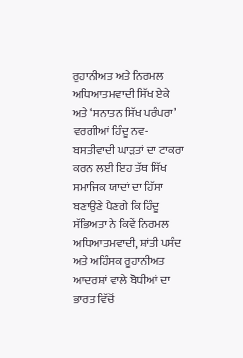ਰੁਹਾਨੀਅਤ ਅਤੇ ਨਿਰਮਲ ਅਧਿਆਤਮਵਾਦੀ ਸਿੱਖ ਏਕੇ ਅਤੇ ‘ਸਨਾਤਨ ਸਿੱਖ ਪਰੰਪਰਾ’ ਵਰਗੀਆਂ ਹਿੰਦੂ ਨਵ-ਬਸਤੀਵਾਦੀ ਘਾੜਤਾਂ ਦਾ ਟਾਕਰਾ ਕਰਨ ਲਈ ਇਹ ਤੱਥ ਸਿੱਖ ਸਮਾਜਿਕ ਯਾਦਾਂ ਦਾ ਹਿੱਸਾ ਬਣਾਉਣੇ ਪੈਣਗੇ ਕਿ ਹਿੰਦੂ ਸੱਭਿਅਤਾ ਨੇ ਕਿਵੇਂ ਨਿਰਮਲ ਅਧਿਆਤਮਵਾਦੀ, ਸ਼ਾਂਤੀ ਪਸੰਦ ਅਤੇ ਅਹਿੰਸਕ ਰੂਹਾਨੀਅਤ ਆਦਰਸ਼ਾਂ ਵਾਲੇ ਬੋਧੀਆਂ ਦਾ ਭਾਰਤ ਵਿੱਚੋਂ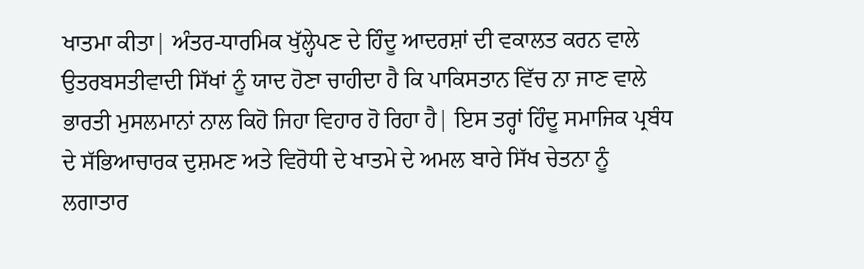ਖਾਤਮਾ ਕੀਤਾ| ਅੰਤਰ-ਧਾਰਮਿਕ ਖੁੱਲ੍ਹੇਪਣ ਦੇ ਹਿੰਦੂ ਆਦਰਸ਼ਾਂ ਦੀ ਵਕਾਲਤ ਕਰਨ ਵਾਲੇ ਉਤਰਬਸਤੀਵਾਦੀ ਸਿੱਖਾਂ ਨੂੰ ਯਾਦ ਹੋਣਾ ਚਾਹੀਦਾ ਹੈ ਕਿ ਪਾਕਿਸਤਾਨ ਵਿੱਚ ਨਾ ਜਾਣ ਵਾਲੇ ਭਾਰਤੀ ਮੁਸਲਮਾਨਾਂ ਨਾਲ ਕਿਹੋ ਜਿਹਾ ਵਿਹਾਰ ਹੋ ਰਿਹਾ ਹੈ| ਇਸ ਤਰ੍ਹਾਂ ਹਿੰਦੂ ਸਮਾਜਿਕ ਪ੍ਰਬੰਧ ਦੇ ਸੱਭਿਆਚਾਰਕ ਦੁਸ਼ਮਣ ਅਤੇ ਵਿਰੋਧੀ ਦੇ ਖਾਤਮੇ ਦੇ ਅਮਲ ਬਾਰੇ ਸਿੱਖ ਚੇਤਨਾ ਨੂੰ ਲਗਾਤਾਰ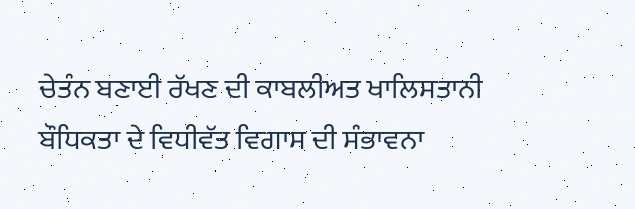ਚੇਤੰਨ ਬਣਾਈ ਰੱਖਣ ਦੀ ਕਾਬਲੀਅਤ ਖਾਲਿਸਤਾਨੀ ਬੌਧਿਕਤਾ ਦੇ ਵਿਧੀਵੱਤ ਵਿਗਾਸ ਦੀ ਸੰਭਾਵਨਾ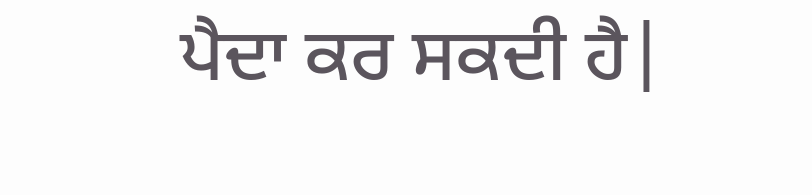ਪੈਦਾ ਕਰ ਸਕਦੀ ਹੈ|